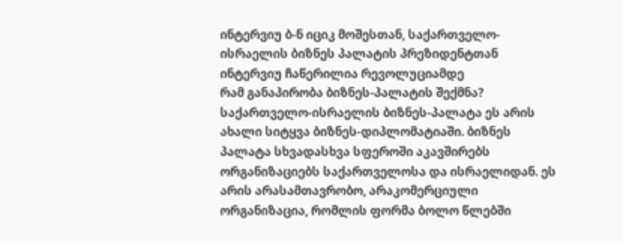ინტერვიუ ბ-ნ იციკ მოშესთან, საქართველო-ისრაელის ბიზნეს პალატის პრეზიდენტთან
ინტერვიუ ჩაწერილია რევოლუციამდე
რამ განაპირობა ბიზნეს-პალატის შექმნა?
საქართველო-ისრაელის ბიზნეს-პალატა ეს არის ახალი სიტყვა ბიზნეს-დიპლომატიაში. ბიზნეს პალატა სხვადასხვა სფეროში აკავშირებს ორგანიზაციებს საქართველოსა და ისრაელიდან. ეს არის არასამთავრობო, არაკომერციული ორგანიზაცია, რომლის ფორმა ბოლო წლებში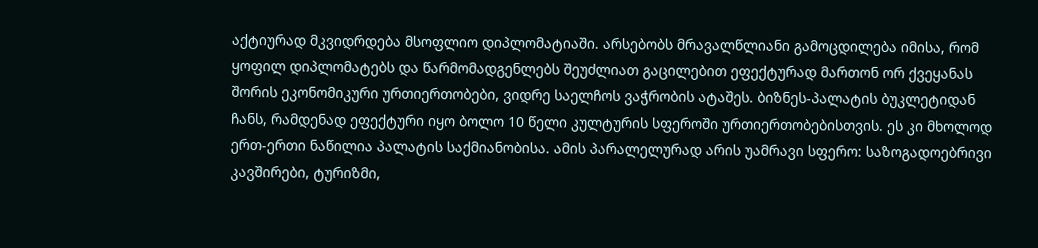აქტიურად მკვიდრდება მსოფლიო დიპლომატიაში. არსებობს მრავალწლიანი გამოცდილება იმისა, რომ ყოფილ დიპლომატებს და წარმომადგენლებს შეუძლიათ გაცილებით ეფექტურად მართონ ორ ქვეყანას შორის ეკონომიკური ურთიერთობები, ვიდრე საელჩოს ვაჭრობის ატაშეს. ბიზნეს-პალატის ბუკლეტიდან ჩანს, რამდენად ეფექტური იყო ბოლო 10 წელი კულტურის სფეროში ურთიერთობებისთვის. ეს კი მხოლოდ ერთ-ერთი ნაწილია პალატის საქმიანობისა. ამის პარალელურად არის უამრავი სფერო: საზოგადოებრივი კავშირები, ტურიზმი,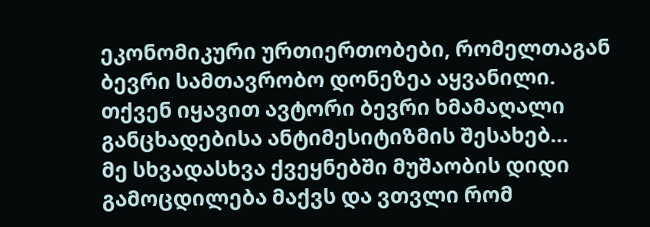ეკონომიკური ურთიერთობები, რომელთაგან ბევრი სამთავრობო დონეზეა აყვანილი.
თქვენ იყავით ავტორი ბევრი ხმამაღალი განცხადებისა ანტიმესიტიზმის შესახებ...
მე სხვადასხვა ქვეყნებში მუშაობის დიდი გამოცდილება მაქვს და ვთვლი რომ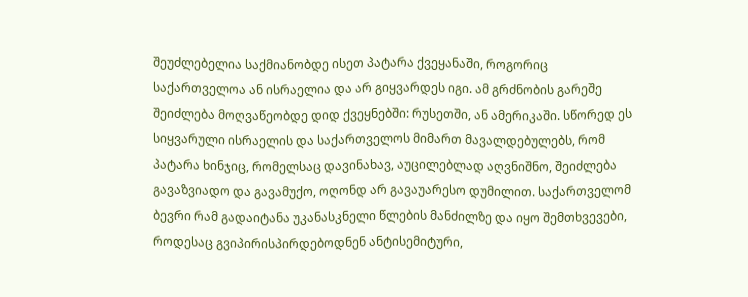შეუძლებელია საქმიანობდე ისეთ პატარა ქვეყანაში, როგორიც საქართველოა ან ისრაელია და არ გიყვარდეს იგი. ამ გრძნობის გარეშე შეიძლება მოღვაწეობდე დიდ ქვეყნებში: რუსეთში, ან ამერიკაში. სწორედ ეს სიყვარული ისრაელის და საქართველოს მიმართ მავალდებულებს, რომ პატარა ხინჯიც, რომელსაც დავინახავ, აუცილებლად აღვნიშნო, შეიძლება გავაზვიადო და გავამუქო, ოღონდ არ გავაუარესო დუმილით. საქართველომ ბევრი რამ გადაიტანა უკანასკნელი წლების მანძილზე და იყო შემთხვევები, როდესაც გვიპირისპირდებოდნენ ანტისემიტური,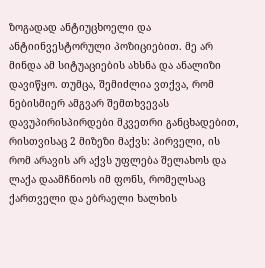ზოგადად ანტიუცხოელი და ანტიინვესტორული პოზიციებით. მე არ მინდა ამ სიტუაციების ახსნა და ანალიზი დავიწყო. თუმცა, შემიძლია ვთქვა, რომ ნებისმიერ ამგვარ შემთხვევას დავუპირისპირდები მკვეთრი განცხადებით, რისთვისაც 2 მიზეზი მაქვს: პირველი, ის რომ არავის არ აქვს უფლება შელახოს და ლაქა დაამჩნიოს იმ ფონს, რომელსაც ქართველი და ებრაელი ხალხის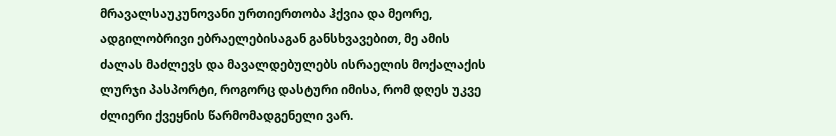მრავალსაუკუნოვანი ურთიერთობა ჰქვია და მეორე, ადგილობრივი ებრაელებისაგან განსხვავებით, მე ამის ძალას მაძლევს და მავალდებულებს ისრაელის მოქალაქის ლურჯი პასპორტი, როგორც დასტური იმისა, რომ დღეს უკვე ძლიერი ქვეყნის წარმომადგენელი ვარ.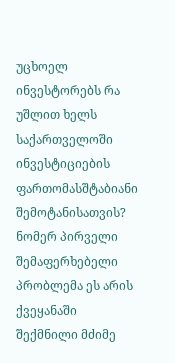უცხოელ ინვესტორებს რა უშლით ხელს საქართველოში ინვესტიციების ფართომასშტაბიანი შემოტანისათვის?
ნომერ პირველი შემაფერხებელი პრობლემა ეს არის ქვეყანაში შექმნილი მძიმე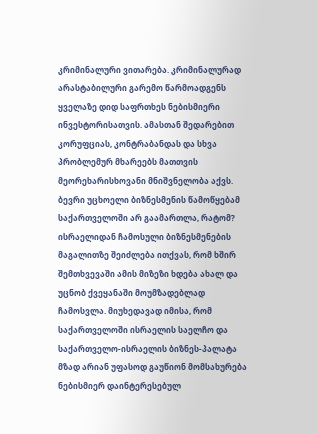კრიმინალური ვითარება. კრიმინალურად არასტაბილური გარემო წარმოადგენს ყველაზე დიდ საფრთხეს ნებისმიერი ინვესტორისათვის. ამასთან შედარებით კორუფციას, კონტრაბანდას და სხვა პრობლემურ მხარეებს მათთვის მეორეხარისხოვანი მნიშვნელობა აქვს.
ბევრი უცხოელი ბიზნესმენის წამოწყებამ საქართველოში არ გაამართლა, რატომ?
ისრაელიდან ჩამოსული ბიზნესმენების მაგალითზე შეიძლება ითქვას, რომ ხშირ შემთხვევაში ამის მიზეზი ხდება ახალ და უცნობ ქვეყანაში მოუმზადებლად ჩამოსვლა. მიუხედავად იმისა, რომ საქართველოში ისრაელის საელჩო და საქართველო-ისრაელის ბიზნეს-პალატა მზად არიან უფასოდ გაუწიონ მომსახურება ნებისმიერ დაინტერესებულ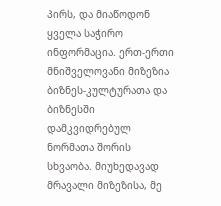პირს, და მიაწოდონ ყველა საჭირო ინფორმაცია. ერთ-ერთი მნიშველოვანი მიზეზია ბიზნეს-კულტურათა და ბიზნესში დამკვიდრებულ ნორმათა შორის სხვაობა. მიუხედავად მრავალი მიზეზისა, მე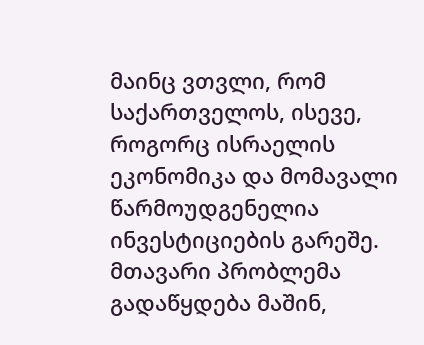მაინც ვთვლი, რომ საქართველოს, ისევე, როგორც ისრაელის ეკონომიკა და მომავალი წარმოუდგენელია ინვესტიციების გარეშე. მთავარი პრობლემა გადაწყდება მაშინ,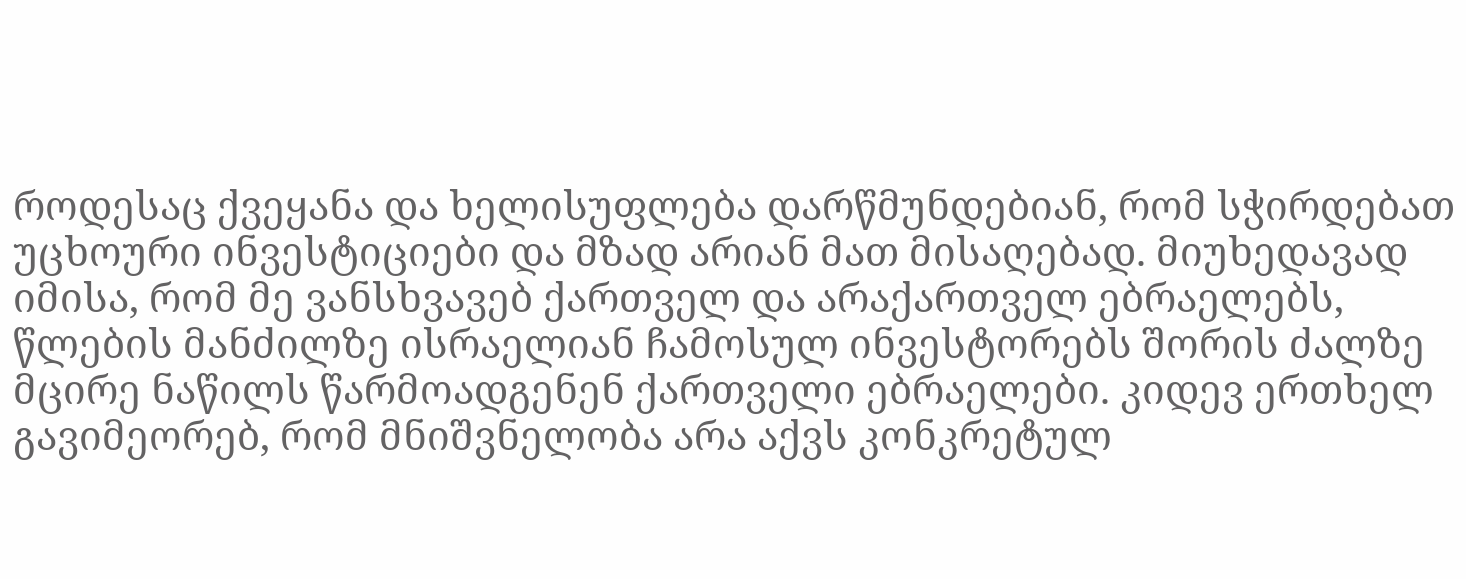როდესაც ქვეყანა და ხელისუფლება დარწმუნდებიან, რომ სჭირდებათ უცხოური ინვესტიციები და მზად არიან მათ მისაღებად. მიუხედავად იმისა, რომ მე ვანსხვავებ ქართველ და არაქართველ ებრაელებს, წლების მანძილზე ისრაელიან ჩამოსულ ინვესტორებს შორის ძალზე მცირე ნაწილს წარმოადგენენ ქართველი ებრაელები. კიდევ ერთხელ გავიმეორებ, რომ მნიშვნელობა არა აქვს კონკრეტულ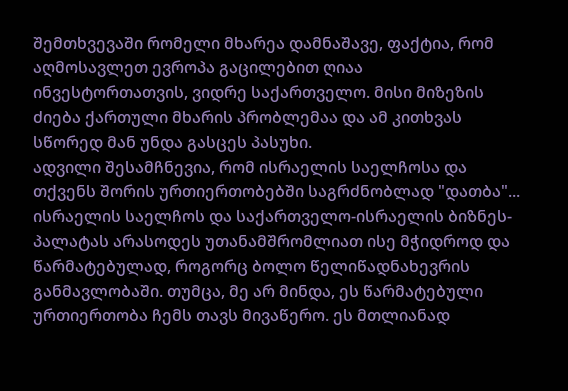შემთხვევაში რომელი მხარეა დამნაშავე, ფაქტია, რომ აღმოსავლეთ ევროპა გაცილებით ღიაა ინვესტორთათვის, ვიდრე საქართველო. მისი მიზეზის ძიება ქართული მხარის პრობლემაა და ამ კითხვას სწორედ მან უნდა გასცეს პასუხი.
ადვილი შესამჩნევია, რომ ისრაელის საელჩოსა და თქვენს შორის ურთიერთობებში საგრძნობლად "დათბა"...
ისრაელის საელჩოს და საქართველო-ისრაელის ბიზნეს-პალატას არასოდეს უთანამშრომლიათ ისე მჭიდროდ და წარმატებულად, როგორც ბოლო წელიწადნახევრის განმავლობაში. თუმცა, მე არ მინდა, ეს წარმატებული ურთიერთობა ჩემს თავს მივაწერო. ეს მთლიანად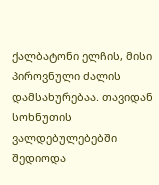ქალბატონი ელჩის, მისი პიროვნული ძალის დამსახურებაა. თავიდან სოხნუთის ვალდებულებებში შედიოდა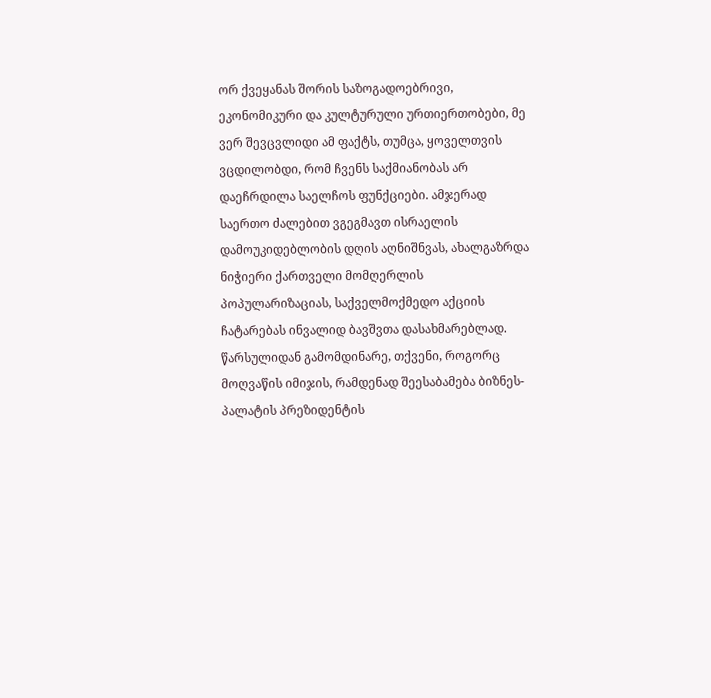ორ ქვეყანას შორის საზოგადოებრივი, ეკონომიკური და კულტურული ურთიერთობები, მე ვერ შევცვლიდი ამ ფაქტს, თუმცა, ყოველთვის ვცდილობდი, რომ ჩვენს საქმიანობას არ დაეჩრდილა საელჩოს ფუნქციები. ამჯერად საერთო ძალებით ვგეგმავთ ისრაელის დამოუკიდებლობის დღის აღნიშნვას, ახალგაზრდა ნიჭიერი ქართველი მომღერლის პოპულარიზაციას, საქველმოქმედო აქციის ჩატარებას ინვალიდ ბავშვთა დასახმარებლად.
წარსულიდან გამომდინარე, თქვენი, როგორც მოღვაწის იმიჯის, რამდენად შეესაბამება ბიზნეს-პალატის პრეზიდენტის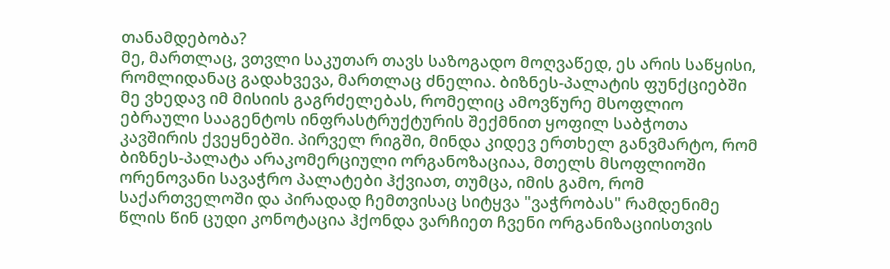თანამდებობა?
მე, მართლაც, ვთვლი საკუთარ თავს საზოგადო მოღვაწედ, ეს არის საწყისი, რომლიდანაც გადახვევა, მართლაც ძნელია. ბიზნეს-პალატის ფუნქციებში მე ვხედავ იმ მისიის გაგრძელებას, რომელიც ამოვწურე მსოფლიო ებრაული სააგენტოს ინფრასტრუქტურის შექმნით ყოფილ საბჭოთა კავშირის ქვეყნებში. პირველ რიგში, მინდა კიდევ ერთხელ განვმარტო, რომ ბიზნეს-პალატა არაკომერციული ორგანოზაციაა, მთელს მსოფლიოში ორენოვანი სავაჭრო პალატები ჰქვიათ, თუმცა, იმის გამო, რომ საქართველოში და პირადად ჩემთვისაც სიტყვა "ვაჭრობას" რამდენიმე წლის წინ ცუდი კონოტაცია ჰქონდა ვარჩიეთ ჩვენი ორგანიზაციისთვის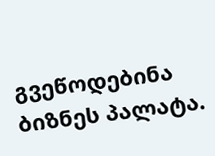გვეწოდებინა ბიზნეს პალატა.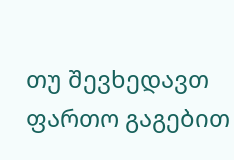თუ შევხედავთ ფართო გაგებით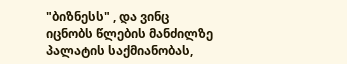"ბიზნესს" , და ვინც იცნობს წლების მანძილზე პალატის საქმიანობას,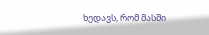ხედავს, რომ მასში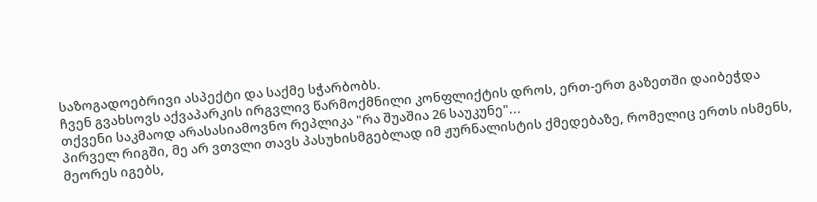საზოგადოებრივი ასპექტი და საქმე სჭარბობს.
ჩვენ გვახსოვს აქვაპარკის ირგვლივ წარმოქმნილი კონფლიქტის დროს, ერთ-ერთ გაზეთში დაიბეჭდა თქვენი საკმაოდ არასასიამოვნო რეპლიკა "რა შუაშია 26 საუკუნე"...
პირველ რიგში, მე არ ვთვლი თავს პასუხისმგებლად იმ ჟურნალისტის ქმედებაზე, რომელიც ერთს ისმენს, მეორეს იგებს,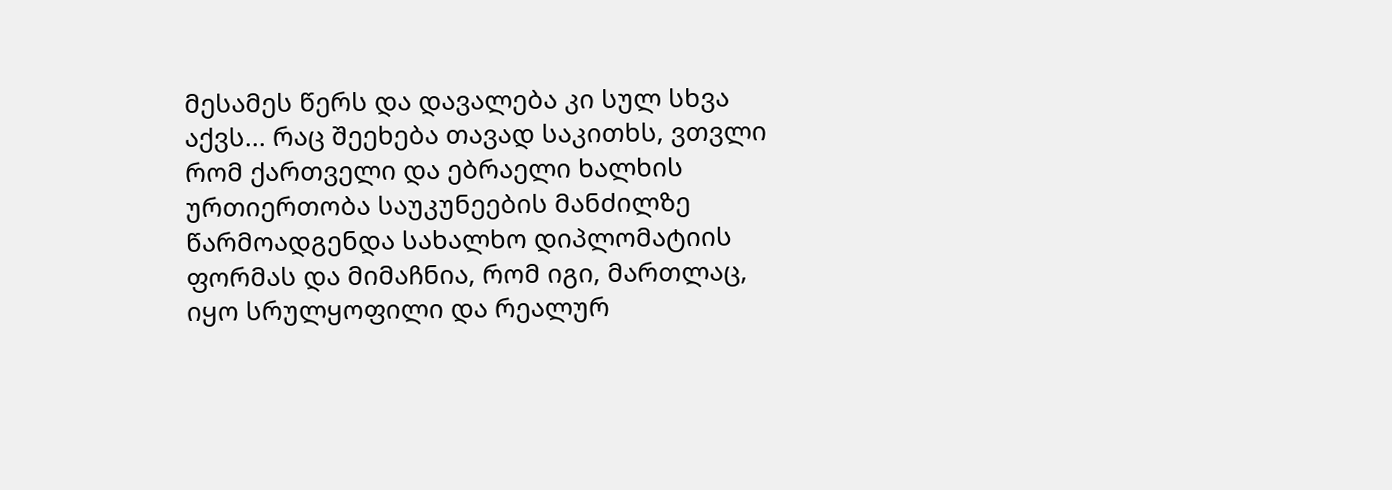მესამეს წერს და დავალება კი სულ სხვა აქვს... რაც შეეხება თავად საკითხს, ვთვლი რომ ქართველი და ებრაელი ხალხის ურთიერთობა საუკუნეების მანძილზე წარმოადგენდა სახალხო დიპლომატიის ფორმას და მიმაჩნია, რომ იგი, მართლაც, იყო სრულყოფილი და რეალურ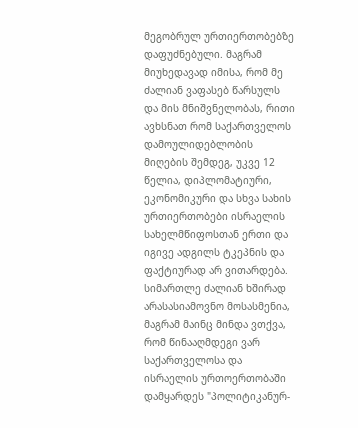მეგობრულ ურთიერთობებზე დაფუძნებული. მაგრამ მიუხედავად იმისა, რომ მე ძალიან ვაფასებ წარსულს და მის მნიშვნელობას, რითი ავხსნათ რომ საქართველოს დამოულიდებლობის მიღების შემდეგ, უკვე 12 წელია, დიპლომატიური, ეკონომიკური და სხვა სახის ურთიერთობები ისრაელის სახელმწიფოსთან ერთი და იგივე ადგილს ტკეპნის და ფაქტიურად არ ვითარდება. სიმართლე ძალიან ხშირად არასასიამოვნო მოსასმენია, მაგრამ მაინც მინდა ვთქვა, რომ წინააღმდეგი ვარ საქართველოსა და ისრაელის ურთოერთობაში დამყარდეს "პოლიტიკანურ-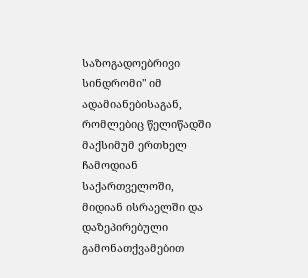საზოგადოებრივი სინდრომი" იმ ადამიანებისაგან, რომლებიც წელიწადში მაქსიმუმ ერთხელ ჩამოდიან საქართველოში, მიდიან ისრაელში და დაზეპირებული გამონათქვამებით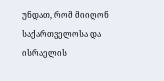უნდათ, რომ მიიღონ საქართველოსა და ისრაელის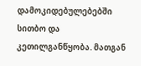დამოკიდებულებებში სითბო და კეთილგანწყობა. მათგან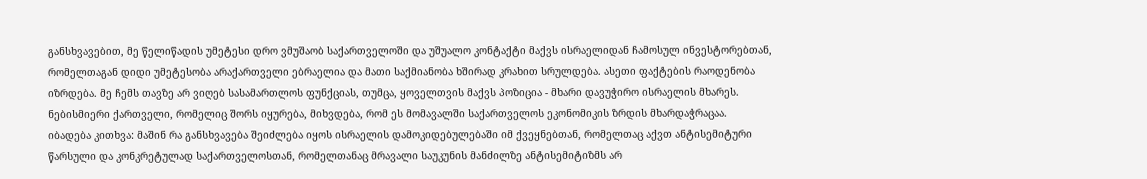განსხვავებით, მე წელიწადის უმეტესი დრო ვმუშაობ საქართველოში და უშუალო კონტაქტი მაქვს ისრაელიდან ჩამოსულ ინვესტორებთან, რომელთაგან დიდი უმეტესობა არაქართველი ებრაელია და მათი საქმიანობა ხშირად კრახით სრულდება. ასეთი ფაქტების რაოდენობა იზრდება. მე ჩემს თავზე არ ვიღებ სასამართლოს ფუნქციას, თუმცა, ყოველთვის მაქვს პოზიცია - მხარი დავუჭირო ისრაელის მხარეს. ნებისმიერი ქართველი, რომელიც შორს იყურება, მიხვდება, რომ ეს მომავალში საქართველოს ეკონომიკის ზრდის მხარდაჭრაცაა.
იბადება კითხვა: მაშინ რა განსხვავება შეიძლება იყოს ისრაელის დამოკიდებულებაში იმ ქვეყნებთან, რომელთაც აქვთ ანტისემიტური წარსული და კონკრეტულად საქართველოსთან, რომელთანაც მრავალი საუკუნის მანძილზე ანტისემიტიზმს არ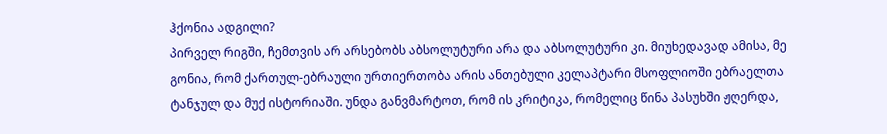ჰქონია ადგილი?
პირველ რიგში, ჩემთვის არ არსებობს აბსოლუტური არა და აბსოლუტური კი. მიუხედავად ამისა, მე გონია, რომ ქართულ-ებრაული ურთიერთობა არის ანთებული კელაპტარი მსოფლიოში ებრაელთა ტანჯულ და მუქ ისტორიაში. უნდა განვმარტოთ, რომ ის კრიტიკა, რომელიც წინა პასუხში ჟღერდა,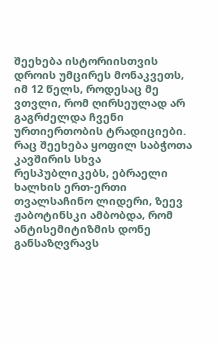შეეხება ისტორიისთვის დროის უმცირეს მონაკვეთს, იმ 12 წელს, როდესაც მე ვთვლი, რომ ღირსეულად არ გაგრძელდა ჩვენი ურთიერთობის ტრადიციები. რაც შეეხება ყოფილ საბჭოთა კავშირის სხვა რესპუბლიკებს, ებრაელი ხალხის ერთ-ერთი თვალსაჩინო ლიდერი, ზეევ ჟაბოტინსკი ამბობდა, რომ ანტისემიტიზმის დონე განსაზღვრავს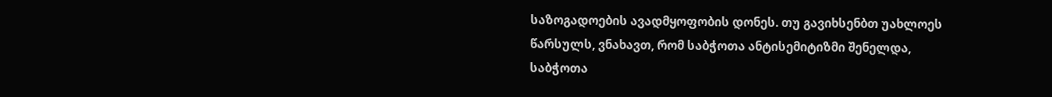საზოგადოების ავადმყოფობის დონეს. თუ გავიხსენბთ უახლოეს წარსულს, ვნახავთ, რომ საბჭოთა ანტისემიტიზმი შენელდა, საბჭოთა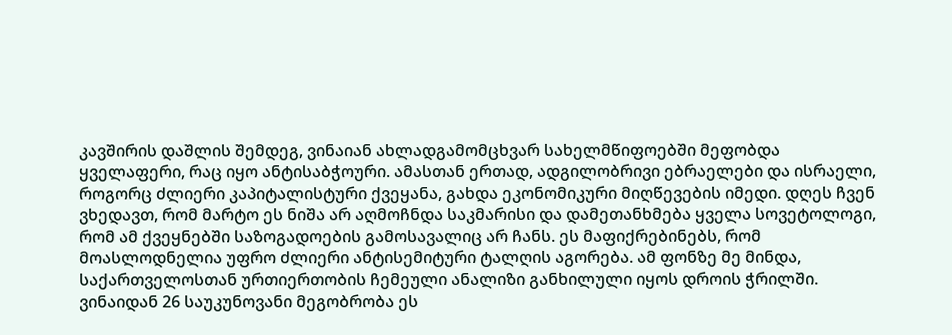კავშირის დაშლის შემდეგ, ვინაიან ახლადგამომცხვარ სახელმწიფოებში მეფობდა ყველაფერი, რაც იყო ანტისაბჭოური. ამასთან ერთად, ადგილობრივი ებრაელები და ისრაელი, როგორც ძლიერი კაპიტალისტური ქვეყანა, გახდა ეკონომიკური მიღწევების იმედი. დღეს ჩვენ ვხედავთ, რომ მარტო ეს ნიშა არ აღმოჩნდა საკმარისი და დამეთანხმება ყველა სოვეტოლოგი, რომ ამ ქვეყნებში საზოგადოების გამოსავალიც არ ჩანს. ეს მაფიქრებინებს, რომ მოასლოდნელია უფრო ძლიერი ანტისემიტური ტალღის აგორება. ამ ფონზე მე მინდა, საქართველოსთან ურთიერთობის ჩემეული ანალიზი განხილული იყოს დროის ჭრილში. ვინაიდან 26 საუკუნოვანი მეგობრობა ეს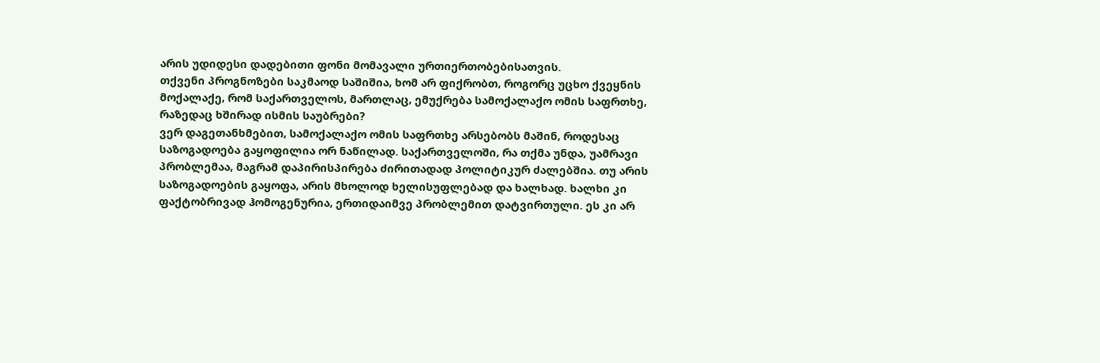არის უდიდესი დადებითი ფონი მომავალი ურთიერთობებისათვის.
თქვენი პროგნოზები საკმაოდ საშიშია, ხომ არ ფიქრობთ, როგორც უცხო ქვეყნის მოქალაქე, რომ საქართველოს, მართლაც, ემუქრება სამოქალაქო ომის საფრთხე, რაზედაც ხშირად ისმის საუბრები?
ვერ დაგეთანხმებით, სამოქალაქო ომის საფრთხე არსებობს მაშინ, როდესაც საზოგადოება გაყოფილია ორ ნაწილად. საქართველოში, რა თქმა უნდა, უამრავი პრობლემაა, მაგრამ დაპირისპირება ძირითადად პოლიტიკურ ძალებშია. თუ არის საზოგადოების გაყოფა, არის მხოლოდ ხელისუფლებად და ხალხად. ხალხი კი ფაქტობრივად ჰომოგენურია, ერთიდაიმვე პრობლემით დატვირთული. ეს კი არ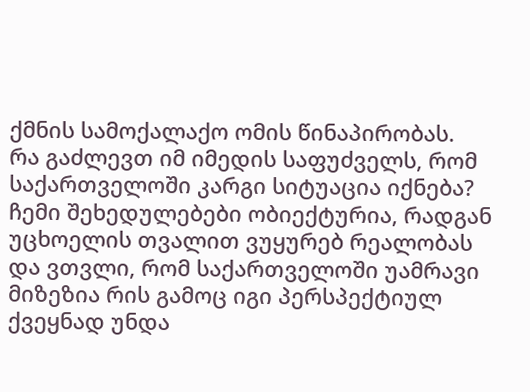ქმნის სამოქალაქო ომის წინაპირობას.
რა გაძლევთ იმ იმედის საფუძველს, რომ საქართველოში კარგი სიტუაცია იქნება?
ჩემი შეხედულებები ობიექტურია, რადგან უცხოელის თვალით ვუყურებ რეალობას და ვთვლი, რომ საქართველოში უამრავი მიზეზია რის გამოც იგი პერსპექტიულ ქვეყნად უნდა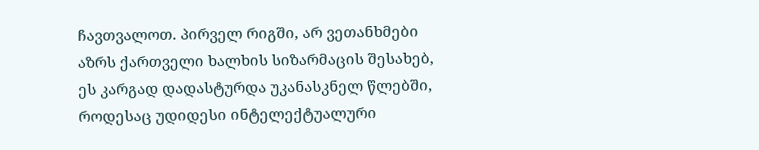ჩავთვალოთ. პირველ რიგში, არ ვეთანხმები აზრს ქართველი ხალხის სიზარმაცის შესახებ, ეს კარგად დადასტურდა უკანასკნელ წლებში, როდესაც უდიდესი ინტელექტუალური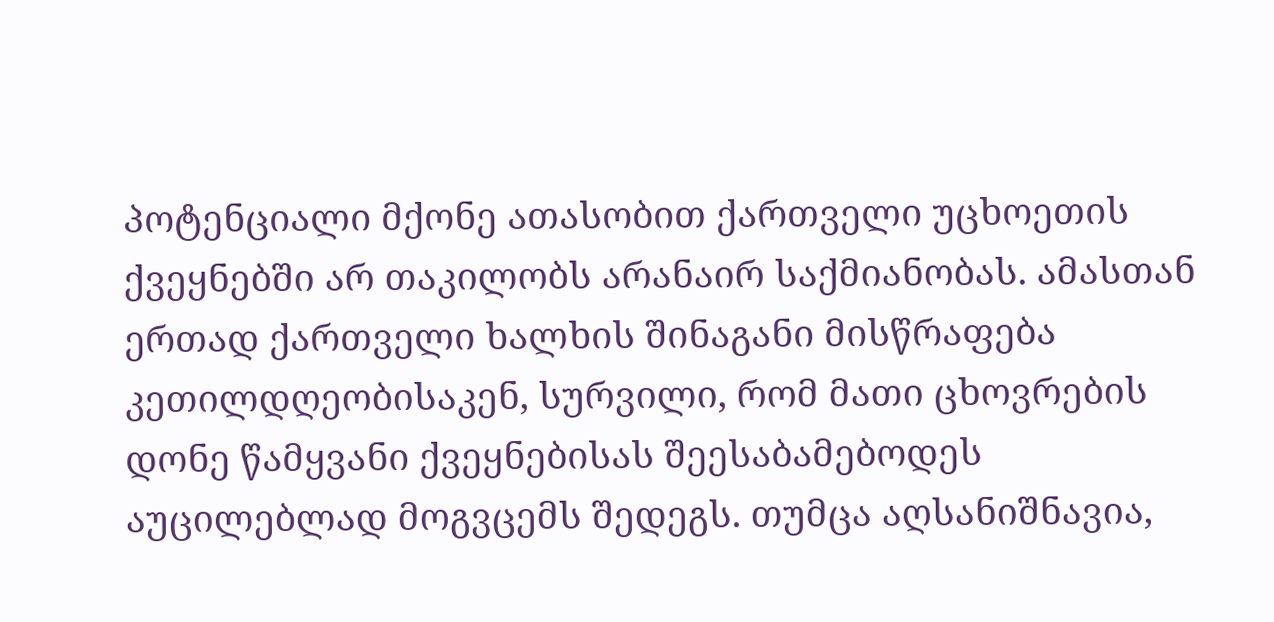პოტენციალი მქონე ათასობით ქართველი უცხოეთის ქვეყნებში არ თაკილობს არანაირ საქმიანობას. ამასთან ერთად ქართველი ხალხის შინაგანი მისწრაფება კეთილდღეობისაკენ, სურვილი, რომ მათი ცხოვრების დონე წამყვანი ქვეყნებისას შეესაბამებოდეს აუცილებლად მოგვცემს შედეგს. თუმცა აღსანიშნავია,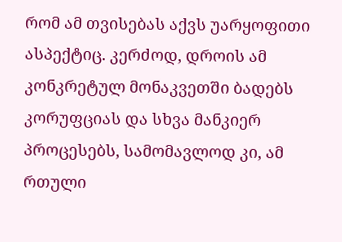რომ ამ თვისებას აქვს უარყოფითი ასპექტიც. კერძოდ, დროის ამ კონკრეტულ მონაკვეთში ბადებს კორუფციას და სხვა მანკიერ პროცესებს, სამომავლოდ კი, ამ რთული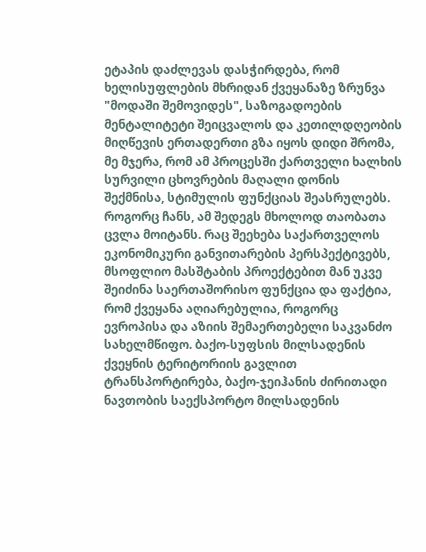ეტაპის დაძლევას დასჭირდება, რომ ხელისუფლების მხრიდან ქვეყანაზე ზრუნვა "მოდაში შემოვიდეს", საზოგადოების მენტალიტეტი შეიცვალოს და კეთილდღეობის მიღწევის ერთადერთი გზა იყოს დიდი შრომა, მე მჯერა, რომ ამ პროცესში ქართველი ხალხის სურვილი ცხოვრების მაღალი დონის შექმნისა, სტიმულის ფუნქციას შეასრულებს. როგორც ჩანს, ამ შედეგს მხოლოდ თაობათა ცვლა მოიტანს. რაც შეეხება საქართველოს ეკონომიკური განვითარების პერსპექტივებს, მსოფლიო მასშტაბის პროექტებით მან უკვე შეიძინა საერთაშორისო ფუნქცია და ფაქტია, რომ ქვეყანა აღიარებულია, როგორც ევროპისა და აზიის შემაერთებელი საკვანძო სახელმწიფო. ბაქო-სუფსის მილსადენის ქვეყნის ტერიტორიის გავლით ტრანსპორტირება, ბაქო-ჯეიჰანის ძირითადი ნავთობის საექსპორტო მილსადენის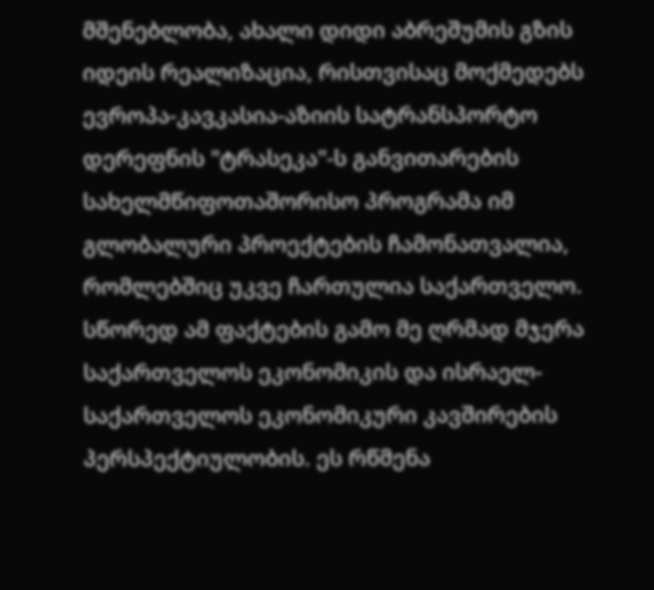მშენებლობა, ახალი დიდი აბრეშუმის გზის იდეის რეალიზაცია, რისთვისაც მოქმედებს ევროპა-კავკასია-აზიის სატრანსპორტო დერეფნის "ტრასეკა"-ს განვითარების სახელმწიფოთაშორისო პროგრამა იმ გლობალური პროექტების ჩამონათვალია, რომლებშიც უკვე ჩართულია საქართველო. სწორედ ამ ფაქტების გამო მე ღრმად მჯერა საქართველოს ეკონომიკის და ისრაელ-საქართველოს ეკონომიკური კავშირების პერსპექტიულობის. ეს რწმენა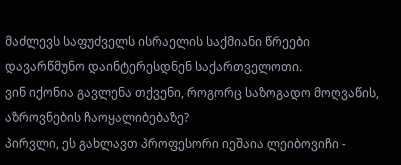მაძლევს საფუძველს ისრაელის საქმიანი წრეები დავარწმუნო დაინტერესდნენ საქართველოთი.
ვინ იქონია გავლენა თქვენი, როგორც საზოგადო მოღვაწის, აზროვნების ჩაოყალიბებაზე?
პირვლი, ეს გახლავთ პროფესორი იეშაია ლეიბოვიჩი -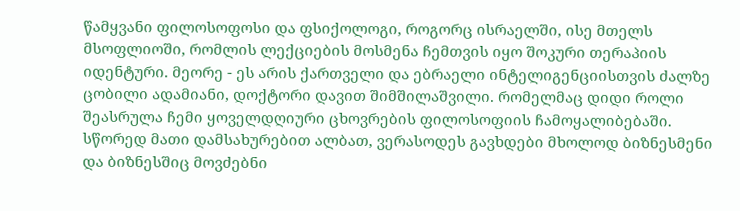წამყვანი ფილოსოფოსი და ფსიქოლოგი, როგორც ისრაელში, ისე მთელს მსოფლიოში, რომლის ლექციების მოსმენა ჩემთვის იყო შოკური თერაპიის იდენტური. მეორე - ეს არის ქართველი და ებრაელი ინტელიგენციისთვის ძალზე ცობილი ადამიანი, დოქტორი დავით შიმშილაშვილი. რომელმაც დიდი როლი შეასრულა ჩემი ყოველდღიური ცხოვრების ფილოსოფიის ჩამოყალიბებაში. სწორედ მათი დამსახურებით ალბათ, ვერასოდეს გავხდები მხოლოდ ბიზნესმენი და ბიზნესშიც მოვძებნი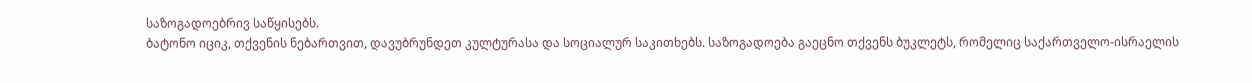საზოგადოებრივ საწყისებს.
ბატონო იციკ, თქვენის ნებართვით, დავუბრუნდეთ კულტურასა და სოციალურ საკითხებს. საზოგადოება გაეცნო თქვენს ბუკლეტს, რომელიც საქართველო-ისრაელის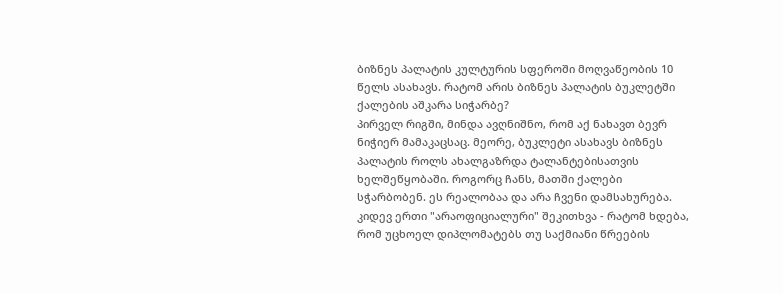ბიზნეს პალატის კულტურის სფეროში მოღვაწეობის 10 წელს ასახავს. რატომ არის ბიზნეს პალატის ბუკლეტში ქალების აშკარა სიჭარბე?
პირველ რიგში, მინდა ავღნიშნო, რომ აქ ნახავთ ბევრ ნიჭიერ მამაკაცსაც. მეორე, ბუკლეტი ასახავს ბიზნეს პალატის როლს ახალგაზრდა ტალანტებისათვის ხელშეწყობაში. როგორც ჩანს, მათში ქალები სჭარბობენ. ეს რეალობაა და არა ჩვენი დამსახურება.
კიდევ ერთი "არაოფიციალური" შეკითხვა - რატომ ხდება, რომ უცხოელ დიპლომატებს თუ საქმიანი წრეების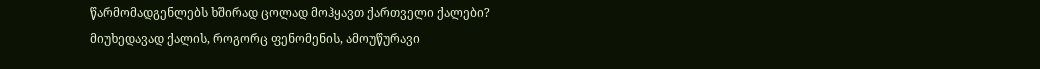წარმომადგენლებს ხშირად ცოლად მოჰყავთ ქართველი ქალები?
მიუხედავად ქალის, როგორც ფენომენის, ამოუწურავი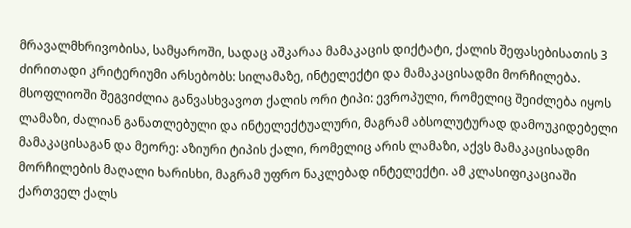მრავალმხრივობისა, სამყაროში, სადაც აშკარაა მამაკაცის დიქტატი, ქალის შეფასებისათის 3 ძირითადი კრიტერიუმი არსებობს: სილამაზე, ინტელექტი და მამაკაცისადმი მორჩილება. მსოფლიოში შეგვიძლია განვასხვავოთ ქალის ორი ტიპი: ევროპული, რომელიც შეიძლება იყოს ლამაზი, ძალიან განათლებული და ინტელექტუალური, მაგრამ აბსოლუტურად დამოუკიდებელი მამაკაცისაგან და მეორე: აზიური ტიპის ქალი, რომელიც არის ლამაზი, აქვს მამაკაცისადმი მორჩილების მაღალი ხარისხი, მაგრამ უფრო ნაკლებად ინტელექტი. ამ კლასიფიკაციაში ქართველ ქალს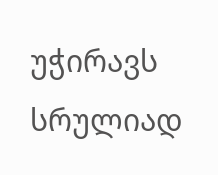უჭირავს სრულიად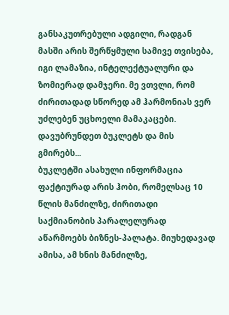განსაკუთრებული ადგილი, რადგან მასში არის შერწყმული სამივე თვისება, იგი ლამაზია, ინტელექტუალური და ზომიერად დამჯერი. მე ვთვლი, რომ ძირითადად სწორედ ამ ჰარმონიას ვერ უძლებენ უცხოელი მამაკაცები.
დავუბრუნდეთ ბუკლეტს და მის გმირებს...
ბუკლეტში ასახული ინფორმაცია ფაქტიურად არის ჰობი, რომელსაც 10 წლის მანძილზე, ძირითადი საქმიანობის პარალელურად აწარმოებს ბიზნეს-პალატა. მიუხედავად ამისა, ამ ხნის მანძილზე,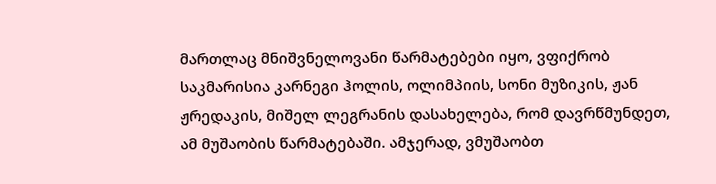მართლაც მნიშვნელოვანი წარმატებები იყო, ვფიქრობ საკმარისია კარნეგი ჰოლის, ოლიმპიის, სონი მუზიკის, ჟან ჟრედაკის, მიშელ ლეგრანის დასახელება, რომ დავრწმუნდეთ, ამ მუშაობის წარმატებაში. ამჯერად, ვმუშაობთ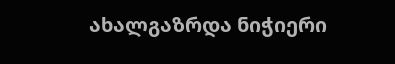ახალგაზრდა ნიჭიერი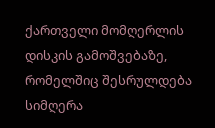ქართველი მომღერლის დისკის გამოშვებაზე, რომელშიც შესრულდება სიმღერა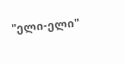"ელი-ელი"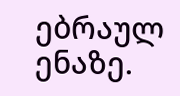ებრაულ ენაზე.